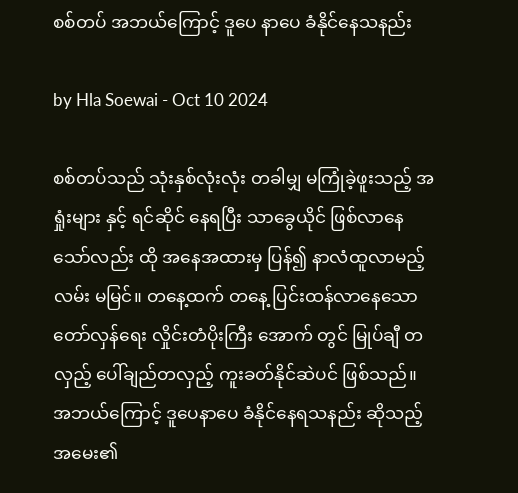စစ်တပ် အဘယ်ကြောင့် ဒူပေ နာပေ ခံနိုင်နေသနည်း

by Hla Soewai - Oct 10 2024

စစ်တပ်သည် သုံးနှစ်လုံးလုံး တခါမျှ မကြုံခဲ့ဖူးသည့် အရှုံးများ နှင့် ရင်ဆိုင် နေရပြီး သာခွေယိုင် ဖြစ်လာနေသော်လည်း ထို အနေအထားမှ ပြန်၍ နာလံထူလာမည့် လမ်း မမြင်။ တနေ့ထက် တနေ့ ပြင်းထန်လာနေသော တော်လှန်ရေး လှိုင်းတံပိုးကြီး အောက် တွင် မြုပ်ချီ တလှည့် ပေါ်ချည်တလှည့် ကူးခတ်နိုင်ဆဲပင် ဖြစ်သည်။ အဘယ်ကြောင့် ဒူပေနာပေ ခံနိုင်နေရသနည်း ဆိုသည့် အမေး၏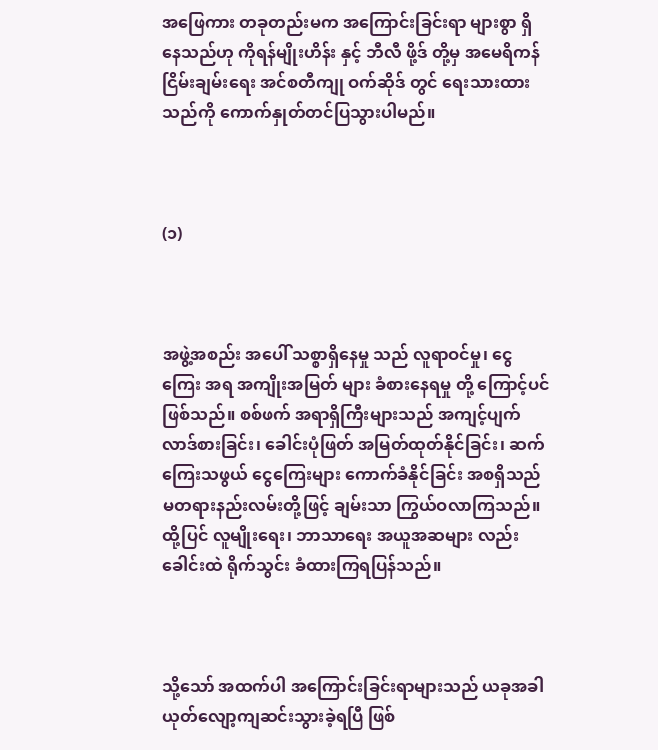အ‌ဖြေကား တခုတည်းမက အကြောင်းခြင်းရာ များစွာ ရှိနေသည်ဟု ကိုရန်မျိုးဟိန်း နှင့် ဘီလီ ဖို့ဒ် တို့မှ အမေရိကန် ငြိမ်းချမ်းရေး အင်စတီကျု ဝက်ဆို‌ဒ် တွင် ရေးသားထားသည်ကို ကောက်နှုတ်တင်ပြသွားပါမည်။



(၁)



အဖွဲ့အစည်း အပေါ် သစ္စာရှိနေမှု သည် လူရာဝင်မှု၊ ငွေကြေး အရ အကျိုးအမြတ် များ ခံစားနေရမှု တို့ ကြောင့်ပင် ဖြစ်သည်။ စစ်ဖက် အရာရှိကြီးများသည် အကျင့်ပျက် လာဒ်စားခြင်း၊ ခေါင်းပုံဖြတ် အမြတ်ထုတ်နိုင်ခြင်း၊ ဆက်ကြေးသဖွယ် ငွေကြေးများ ကောက်ခံနိုင်ခြင်း အစရှိသည် မတရားနည်းလမ်းတို့ဖြင့် ချမ်းသာ ကြွယ်ဝလာကြသည်။ ထို့ပြင် လူမျိုးရေး၊ ဘာသာရေး အယူအဆများ လည်း ခေါင်းထဲ ရိုက်သွင်း ခံထားကြရပြန်သည်။



သို့သော် အထက်ပါ အကြောင်းခြင်းရာများသည် ယခုအခါ ယုတ်လျော့ကျဆင်းသွားခဲ့ရပြီ ဖြစ်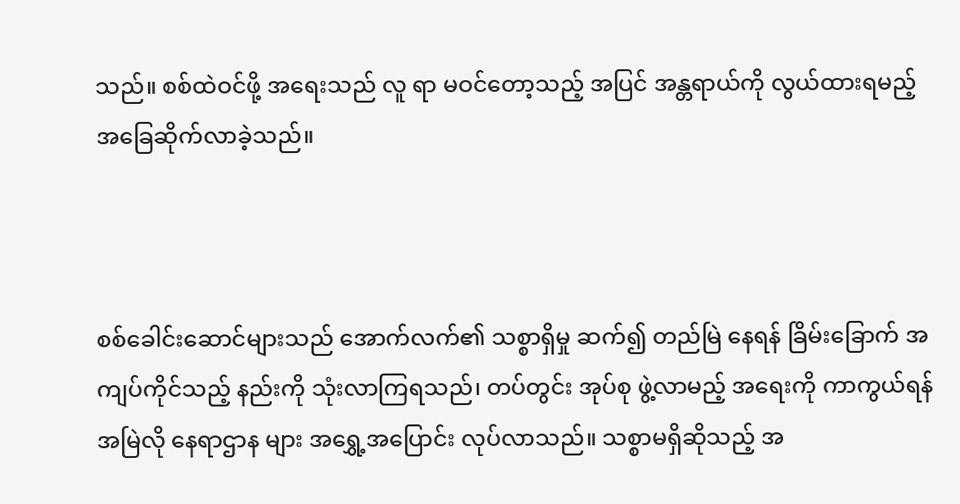သည်။ စစ်ထဲဝင်ဖို့ အရေးသည် လူ ရာ မဝင်တော့သည့် အပြင် အန္တရာယ်ကို လွယ်ထားရမည့် အ‌ခြေဆိုက်လာခဲ့သည်။



စစ်ခေါင်းဆောင်များသည် အောက်လက်၏ သစ္စာရှိမှု ‌ဆက်၍ တည်မြဲ နေရန် ခြိမ်းခြောက် အကျပ်ကိုင်သည့် နည်းကို သုံးလာကြရသည်၊ တပ်တွင်း အုပ်စု ဖွဲ့လာမည့် အ‌ရေးကို ကာကွယ်ရန် အမြဲလို နေရာဌာန များ အ‌ရွှေ့အပြောင်း လုပ်လာသည်။ သစ္စာမရှိဆိုသည့် အ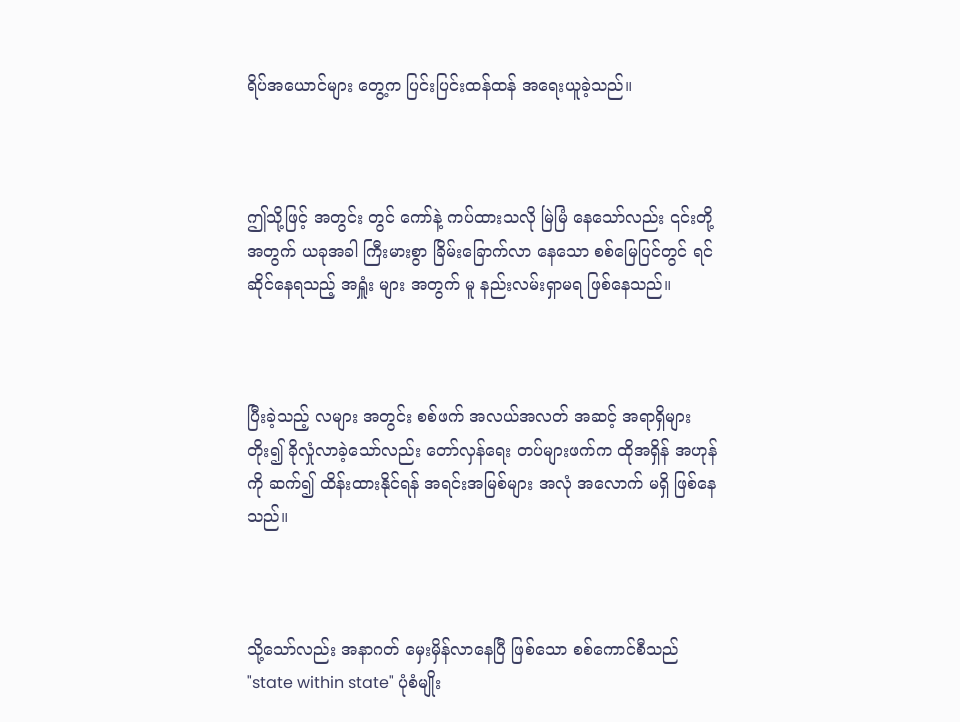ရိပ်အယောင်များ တွေ့က ပြင်းပြင်းထန်ထန် အရေးယူခဲ့သည်။



ဤသို့ဖြင့် အတွင်း တွင် ကော်နဲ့ ကပ်ထားသလို မြဲမြံ နေသော်လည်း ၎င်းတို့အတွက် ယခုအခါ ကြီးမားစွာ ခြိမ်းခြောက်လာ‌ နေသော စစ်မြေပြင်တွင် ရင်ဆိုင်နေရသည့် အရှူံး များ အတွက် မူ နည်းလမ်းရှာမရ ဖြစ်နေသည်။



ပြီးခဲ့သည့် လများ အတွင်း စစ်ဖက် အလယ်အလတ် အဆင့် အရာရှိများ တိုး၍ ခိုလှုံလာခဲ့သော်လည်း တော်လှန်ရေး တပ်များဖက်က ထိုအရှိန် အဟုန်ကို ဆက်၍ ထိန်းထားနိုင်ရန် အရင်းအမြစ်များ အလုံ အလောက် မရှိ ဖြစ်နေသည်။



သို့သော်လည်း အနာဂတ် မှေးမှိန်လာနေပြီ ဖြစ်သော စစ်ကောင်စီသည် "state within state" ပုံစံမျိုး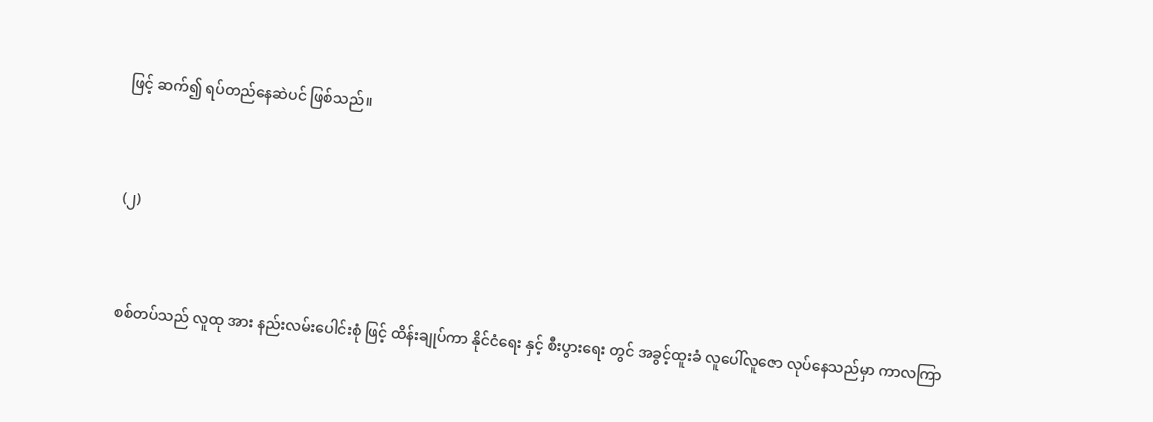ဖြင့် ဆက်၍ ရပ်တည်နေဆဲပင် ဖြစ်သည်။



(၂)



စစ်တပ်သည် လူထု အား နည်းလမ်းပေါင်းစုံ ဖြင့် ထိန်းချုပ်ကာ နိုင်ငံရေး နှင့် စီးပွားရေး တွင် အခွင့်ထူးခံ လူပေါ်လူ‌ဇော လုပ်နေသည်မှာ ကာလကြာ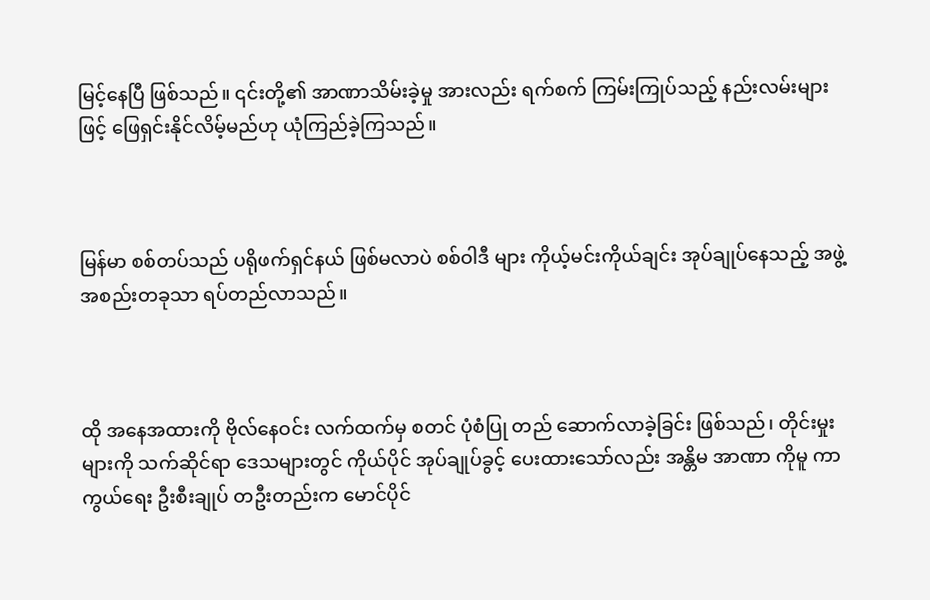မြင့်နေပြီ ဖြစ်သည်။ ၎င်းတို့၏ အာဏာသိမ်းခဲ့မှု အားလည်း ရက်စက် ကြမ်းကြုပ်သည့် နည်းလမ်းများ ဖြင့် ဖြေရှင်းနိုင်လိမ့်မည်ဟု ယုံကြည်ခဲ့ကြသည်။



မြန်မာ စစ်တပ်သည် ပရိုဖက်ရှင်နယ် ဖြစ်မလာပဲ စစ်ဝါဒီ များ ကိုယ့်မင်းကိုယ်ချင်း အုပ်ချုပ်နေသည့် အဖွဲ့အစည်းတခုသာ ရပ်တည်လာသည်။



ထို အနေအထားကို ဗိုလ်နေဝင်း လက်ထက်မှ စတင် ပုံစံပြု တည်‌ ဆောက်လာခဲ့ခြင်း ဖြစ်သည်၊ တိုင်းမှုး များကို သက်ဆိုင်ရာ ဒေသများတွင် ကိုယ်ပိုင် အုပ်ချုပ်ခွင့် ပေးထားသော်လည်း အန္တိမ အာဏာ ကိုမူ ကာကွယ်ရေး ဦးစီးချုပ် တဦးတည်းက မောင်ပိုင်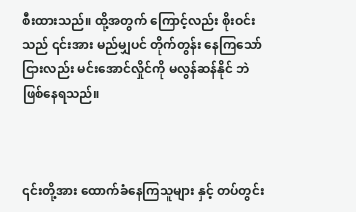စီးထားသည်။ ထို့အတွက် ကြောင့်လည်း စိုးဝင်းသည် ၎င်းအား မည်မျှပင် တိုက်တွန်း‌ နေကြသော်ငြားလည်း မင်းအောင်လှိုင်ကို မလွန်ဆန်နိုင် ဘဲ ဖြစ်နေရသည်။



၎င်းတို့အား ထောက်ခံနေကြသူများ နှင့် တပ်တွင်း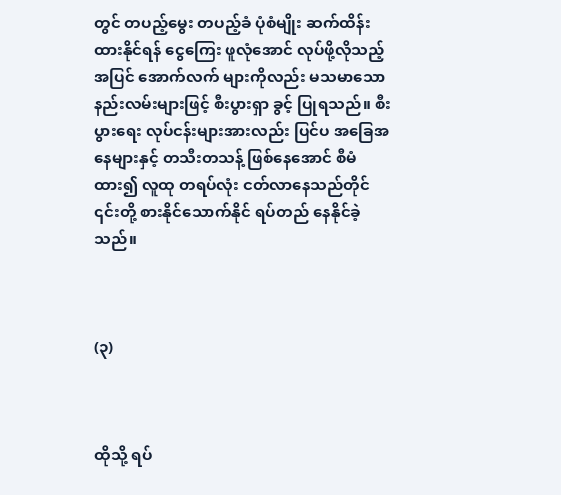တွင် တပည့်မွေး တပည့်ခံ ပုံစံမျိုး ဆက်ထိန်းထားနိုင်ရန် ငွေကြေး ဖူလုံအောင် လုပ်ဖို့လိုသည့်အပြင် အောက်လက် များကိုလည်း မသမာသော နည်းလမ်းများဖြင့် စီးပွားရှာ ခွင့် ပြုရသည်။ စီးပွားရေး လုပ်ငန်းများအားလည်း ပြင်ပ အခြေအနေများနှင့် တသီးတသန့် ဖြစ်နေအောင် စီမံထား၍ လူထု တရပ်လုံး ငတ်လာနေသည်တိုင် ၎င်းတို့ စားနိုင်သောက်နိုင် ရပ်တည် နေနိုင်ခဲ့သည်။



(၃)



ထိုသို့ ရပ်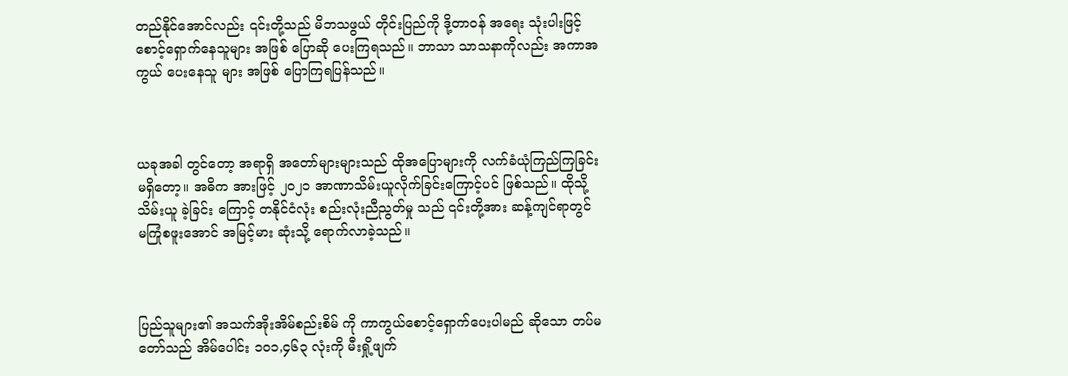တည်နိုင်အောင်လည်း ၎င်းတို့သည် မိဘသဖွယ် တိုင်းပြည်ကို ဒို့တာဝန် အရေး သုံးပါးဖြင့်စောင့်ရှောက်နေသူများ အဖြစ် ပြောဆို‌ ပေးကြရသည်။ ဘာသာ သာသနာကိုလည်း အကာအကွယ် ပေးနေသူ များ အဖြစ် ပြောကြရပြန်သည်။



ယခုအခါ တွင်တော့ အရာရှိ အတော်များများသည် ထိုအပြောများကို လက်ခံယုံကြည်ကြခြင်း မရှိတော့။ အဓိက အားဖြင့် ၂၀၂၁ အာဏာသိမ်းယူလိုက်ခြင်းကြောင့်ပင် ဖြစ်သည်။ ထိုသို့ သိမ်းယူ ခဲ့ခြင်း‌ ကြောင့် တနိုင်ငံလုံး စည်းလုံးညီညွတ်မှု သည် ၎င်းတို့အား ဆန့်ကျင်ရာတွင် မကြုံစဖူးအောင် အမြင့်မား ဆုံးသို့ ရောက်လာခဲ့သည်။



ပြည်သူများ၏ အသက်အိုးအိမ်စည်းစိမ် ကို ကာကွယ်စောင့်ရှောက်ပေးပါမည် ဆိုသော တပ်မတော်သည် အိမ်ပေါင်း ၁၀၁,၄၆၃ လုံးကို မီးရှို့ဖျက်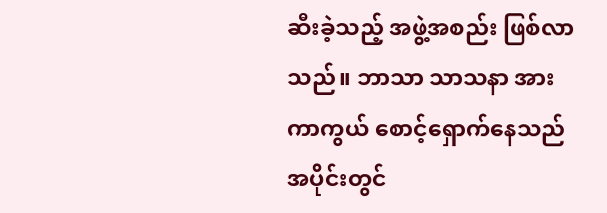ဆီးခဲ့သည့် အဖွဲ့အစည်း ဖြစ်လာသည်။ ဘာသာ သာသနာ အား ကာကွယ် စောင့်ရှောက်နေသည် အပိုင်းတွင်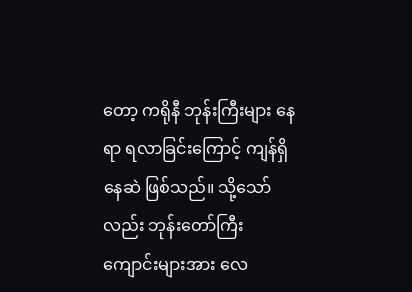တော့ ကရိုနီ ဘုန်းကြီးများ နေရာ ရလာခြင်းကြောင့် ကျန်ရှိနေဆဲ ဖြစ်သည်။ သို့သော်လည်း ဘုန်းတော်ကြီး ကျောင်းများအား လေ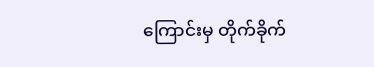ကြောင်းမှ တိုက်ခိုက်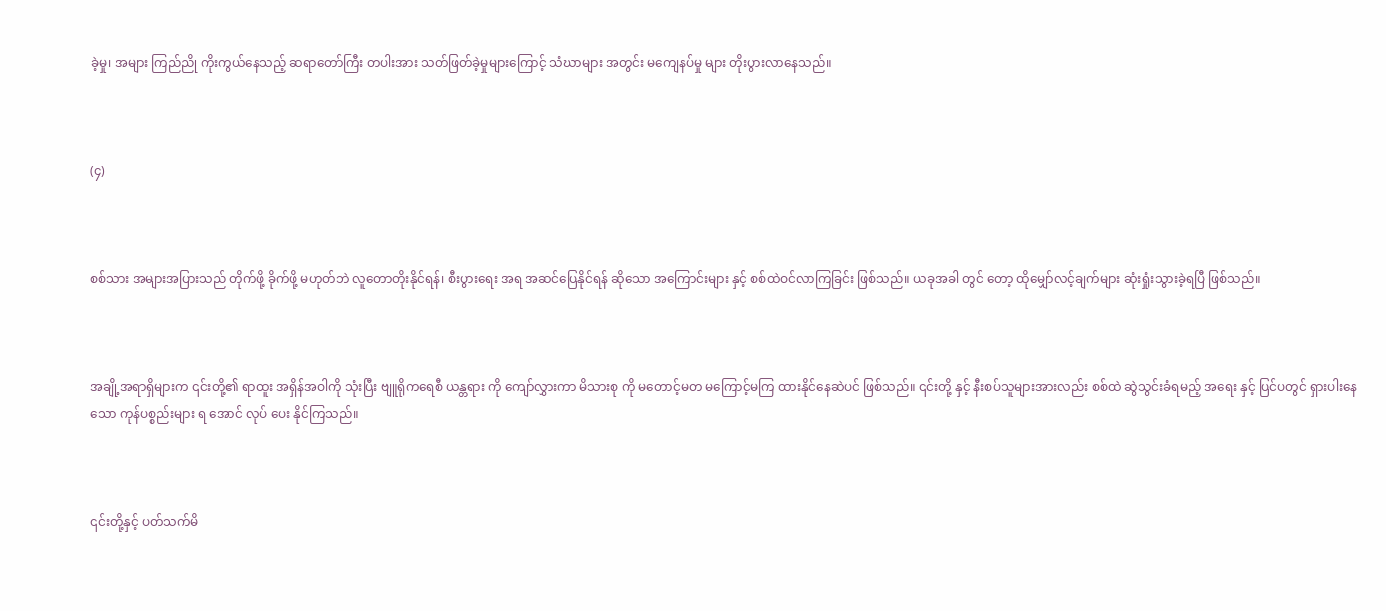ခဲ့မှု၊ အများ ကြည်ညို ကိုးကွယ်နေသည့် ဆရာတော်ကြီး တပါးအား သတ်ဖြတ်ခဲ့မှုများကြောင့် သံဃာများ အတွင်း မကျေနပ်မှု များ တိုးပွားလာ‌နေသည်။



(၄)



စစ်သား အများအပြားသည် တိုက်ဖို့ ခိုက်ဖို့ မဟုတ်ဘဲ လူတောတိုးနိုင်ရန်၊ စီးပွားရေး အရ အဆင်ပြေနိုင်ရန် ဆိုသော အကြောင်းများ နှင့် စစ်ထဲဝင်လာကြခြင်း ဖြစ်သည်။ ယခုအခါ တွင် တော့ ထိုမျှော်လင့်ချက်များ ဆုံးရှုံးသွားခဲ့ရပြီ ဖြစ်သည်။



အချို့အရာရှိများက ၎င်းတို့၏ ရာထူး အရှိန်အဝါကို သုံးပြီး ဗျူရိုကရေစီ ယန္တရား ကို ကျော်လွှားကာ မိသားစု ကို မတောင့်မတ မကြောင့်မကြ ထားနိုင်နေဆဲပင် ဖြစ်သည်။ ၎င်းတို့ နှင့် နီးစပ်သူများအားလည်း စစ်ထဲ ဆွဲသွင်းခံရမည့် အရေး နှင့် ပြင်ပတွင် ရှားပါးနေသော ကုန်ပစ္စည်းများ ရ‌ အောင် လုပ်‌ ပေး နိုင်ကြသည်။



၎င်းတို့နှင့် ပတ်သက်မိ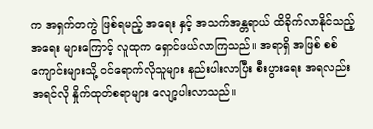က အရှက်တကွဲ ဖြစ်ရမည့် အရေး နှင့် အသက်အန္တရာယ် ထိခိုက်လာနိုင်သည့် အရေး များကြောင့် လူထုက ရှောင်ဖယ်လာကြသည်။ အရာရှိ အဖြစ် စစ်ကျောင်းများသို့ ဝင်ရောက်လိုသူများ နည်းပါးလာပြီး စီးပွားရေး အရလည်း အရင်လို နှိုက်ထုတ်စရာများ လျော့ပါးလာသည်။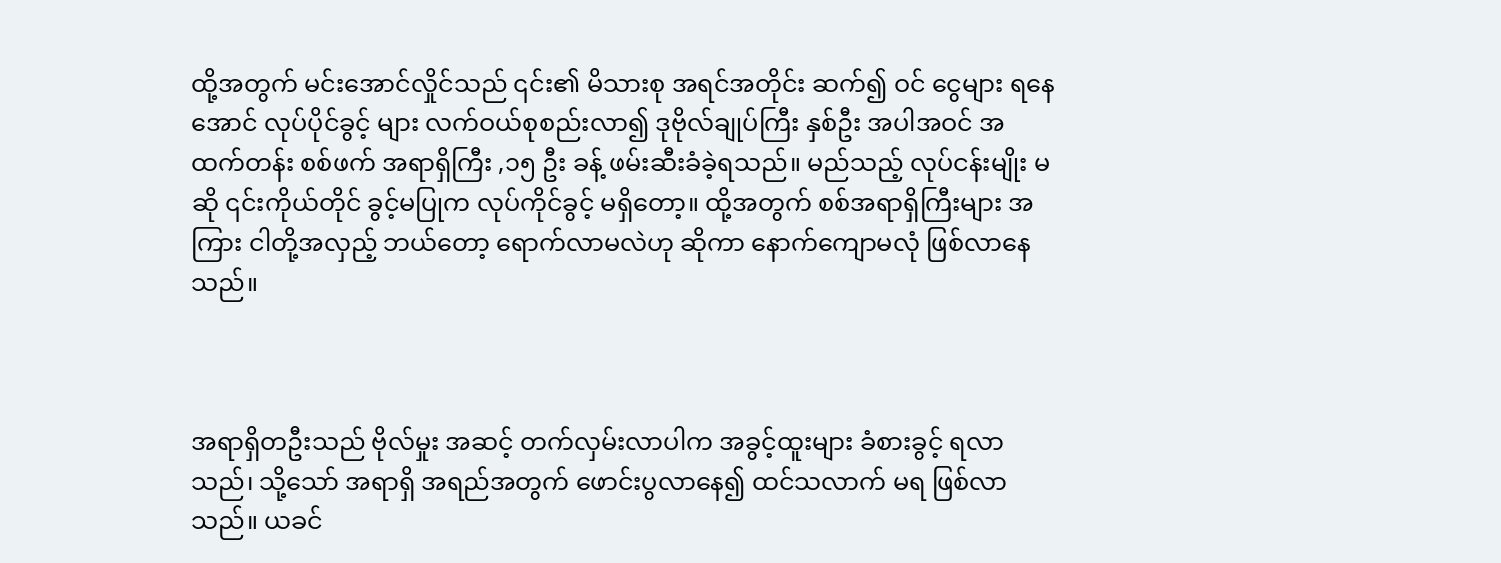ထို့အတွက် မင်းအောင်လှိုင်သည် ၎င်း၏ မိသားစု အရင်အတိုင်း ဆက်၍ ဝင်‌ ငွေများ ရနေအောင် လုပ်ပိုင်ခွင့် များ လက်ဝယ်စုစည်းလာ၍ ဒုဗိုလ်ချုပ်ကြီး နှစ်ဦး အပါအဝင် အထက်တန်း စစ်ဖက် အရာရှိကြီး ,၁၅ ဦး ခန့် ဖမ်းဆီးခံခဲ့ရသည်။ မည်သည့် လုပ်ငန်းမျိုး မဆို ၎င်းကိုယ်တိုင် ခွင့်မပြုက လုပ်ကိုင်ခွင့် မရှိတော့။ ထို့အတွက် စစ်အရာရှိကြီးများ အကြား ငါတို့အလှည့် ဘယ်တော့ ရောက်လာမလဲဟု ဆိုကာ နောက်ကျောမလုံ ဖြစ်လာနေသည်။



အရာရှိတဦးသည် ဗိုလ်မှုး အဆင့် တက်လှမ်းလာပါက အခွင့်ထူးများ ခံစားခွင့် ရလာသည်၊ သို့သော် အရာရှိ အရည်အတွက် ဖောင်းပွလာနေ၍ ထင်သလာက် မရ ဖြစ်လာသည်။ ယခင်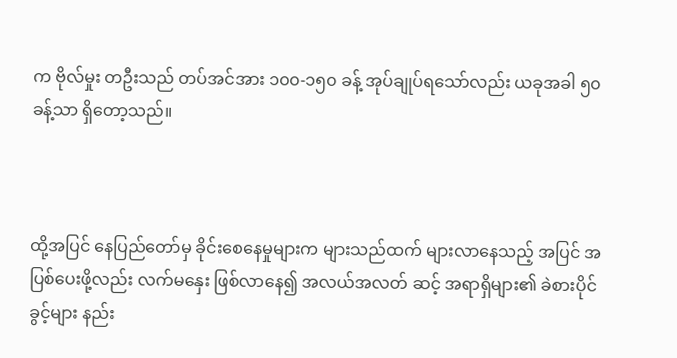က ဗိုလ်မှုး တဦးသည် တပ်အင်အား ၁၀၀-၁၅၀ ခန့် အုပ်ချုပ်ရသော်လည်း ယခုအခါ ၅၀ ခန့်သာ ရှိတော့သည်။



ထို့အပြင် နေပြည်တော်မှ ခိုင်းစေနေမှုများက များသည်ထက် များလာနေသည့် အပြင် အပြစ်ပေးဖို့လည်း လက်မနှေး ဖြစ်လာနေ၍ အလယ်အလတ် ဆင့် အရာရှိများ၏ ခဲစားပိုင်ခွင့်များ နည်း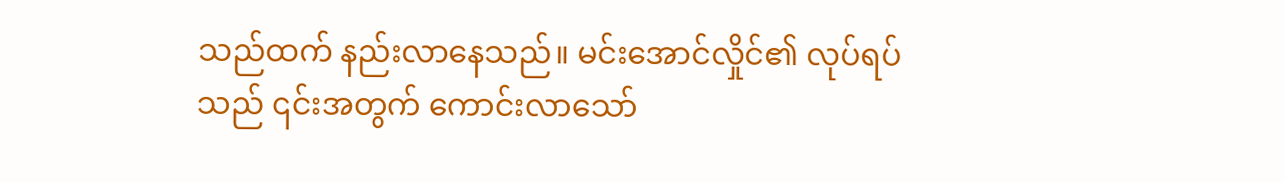သည်ထက် နည်းလာနေသည်။ မင်းအောင်လှိုင်၏ လုပ်ရပ်သည် ၎င်းအတွက် ကောင်းလာသော်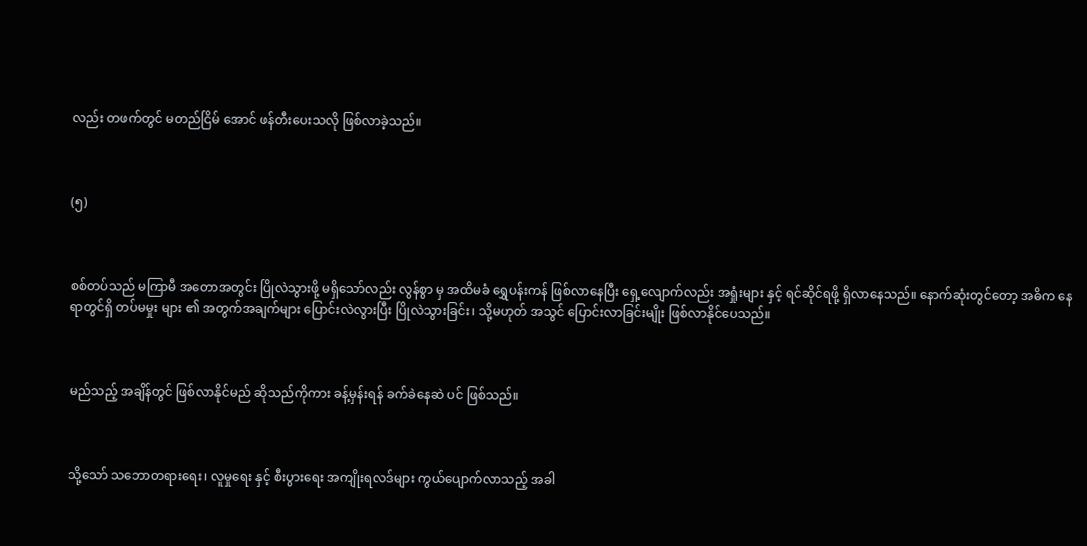လည်း တဖက်တွင် မတည်ငြိမ် အောင် ဖန်တီးပေးသလို ဖြစ်လာခဲ့သည်။



(၅)



စစ်တပ်သည် မကြာမီ အတောအတွင်း ပြိုလဲသွားဖို့ မရှိသော်လည်း လွန်စွာ မှ အထိမခံ ရွှေပန်းကန် ဖြစ်လာနေပြီး ရှေ့လျောက်လည်း အရှုံးများ နှင့် ရင်ဆိုင်ရဖို့ ရှိလာနေသည်။ နောက်ဆုံးတွင်တော့ အဓိက နေရာတွင်ရှိ တပ်မမှုး များ ၏ အတွက်အချက်များ ပြောင်းလဲလွားပြီး ပြိုလဲသွားခြင်း၊ သို့မဟုတ် အသွင် ပြောင်းလာခြင်းမျိုး ဖြစ်လာနိုင်ပေသည်။



မည်သည့် အချိန်တွင် ဖြစ်လာနိုင်မည် ဆိုသည်ကိုကား ခန့်မှန်းရန် ခက်ခဲနေဆဲ ပင် ဖြစ်သည်။



သို့သော် သဘောတရားရေး၊ လူမှုရေး နှင့် စီးပွားရေး အကျိုးရလဒ်များ ကွယ်ပျောက်လာသည့် အခါ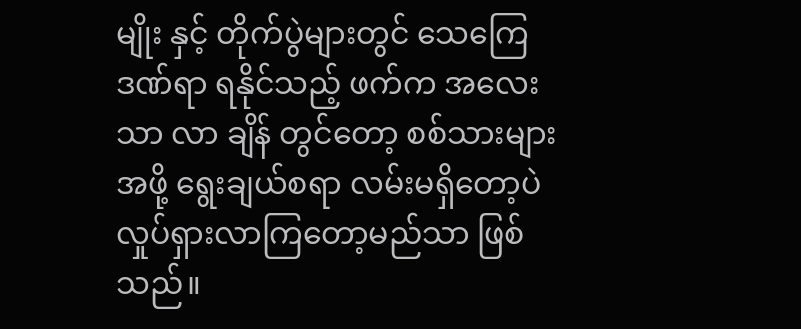မျိုး နှင့် တိုက်ပွဲများတွင် သေကြေဒဏ်ရာ ရနိုင်သည့် ဖက်က အလေးသာ လာ ချိန် တွင်တော့ စစ်သားများ အဖို့ ရွေးချယ်စရာ လမ်းမရှိတော့ပဲ လှုပ်ရှားလာကြတော့မည်သာ ဖြစ်သည်။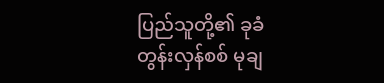ပြည်သူတို့၏ ခုခံ တွန်းလှန်စစ် မုချ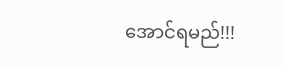အောင်ရမည်!!!